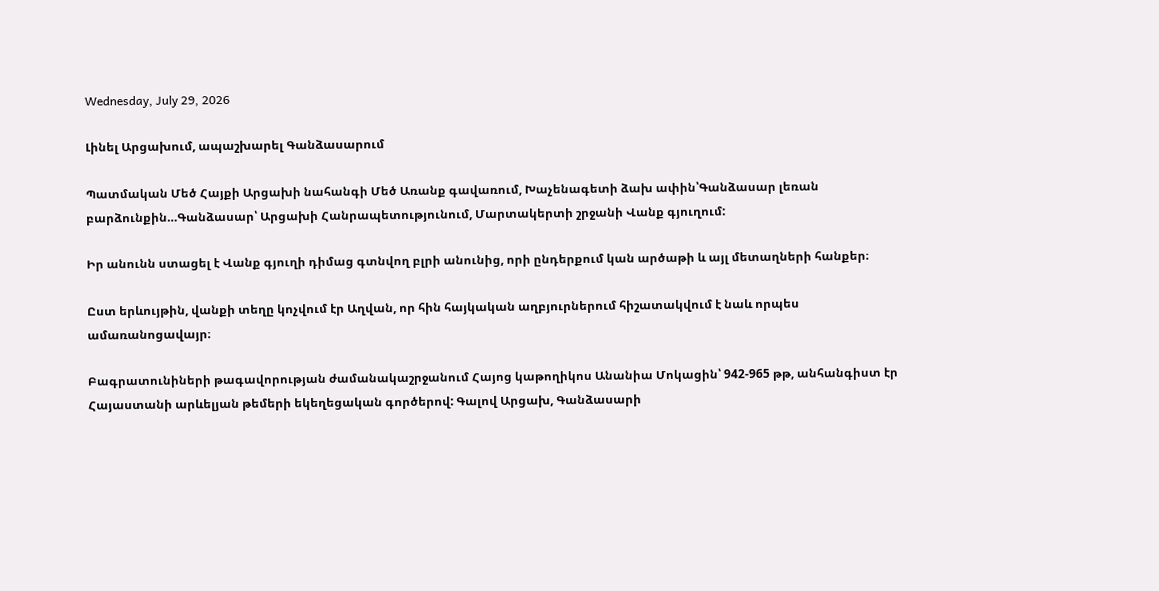Wednesday, July 29, 2026

Լինել Արցախում, ապաշխարել Գանձասարում

Պատմական Մեծ Հայքի Արցախի նահանգի Մեծ Առանք գավառում, Խաչենագետի ձախ ափին՝Գանձասար լեռան բարձունքին…Գանձասար՝ Արցախի Հանրապետությունում, Մարտակերտի շրջանի Վանք գյուղում:

Իր անունն ստացել է Վանք գյուղի դիմաց գտնվող բլրի անունից, որի ընդերքում կան արծաթի և այլ մետաղների հանքեր։

Ըստ երևույթին, վանքի տեղը կոչվում էր Աղվան, որ հին հայկական աղբյուրներում հիշատակվում է նաև որպես ամառանոցավայր։

Բագրատունիների թագավորության ժամանակաշրջանում Հայոց կաթողիկոս Անանիա Մոկացին՝ 942-965 թթ, անհանգիստ էր Հայաստանի արևելյան թեմերի եկեղեցական գործերով: Գալով Արցախ, Գանձասարի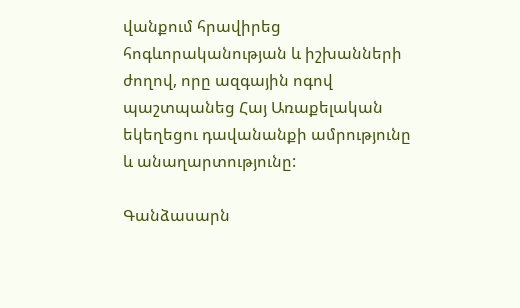վանքում հրավիրեց հոգևորականության և իշխանների ժողով, որը ազգային ոգով պաշտպանեց Հայ Առաքելական եկեղեցու դավանանքի ամրությունը և անաղարտությունը:

Գանձասարն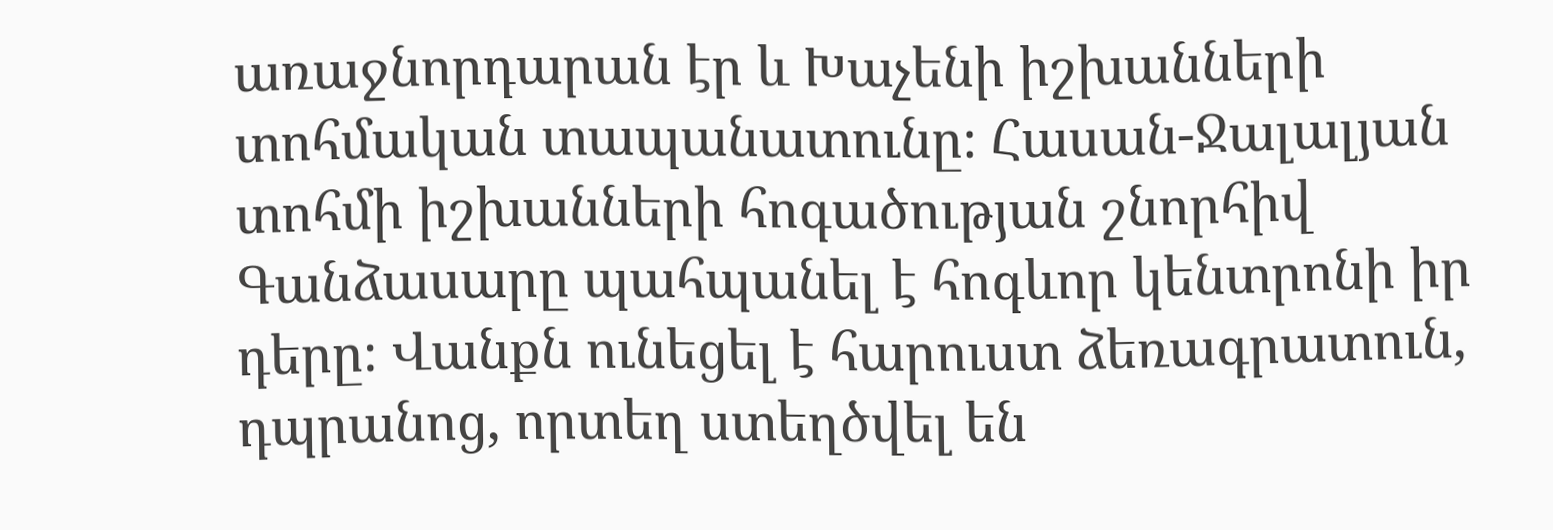առաջնորդարան էր և Խաչենի իշխանների տոհմական տապանատունը։ Հասան-Ջալալյան տոհմի իշխանների հոգածության շնորհիվ Գանձասարը պահպանել է հոգևոր կենտրոնի իր դերը։ Վանքն ունեցել է հարուստ ձեռագրատուն, դպրանոց, որտեղ ստեղծվել են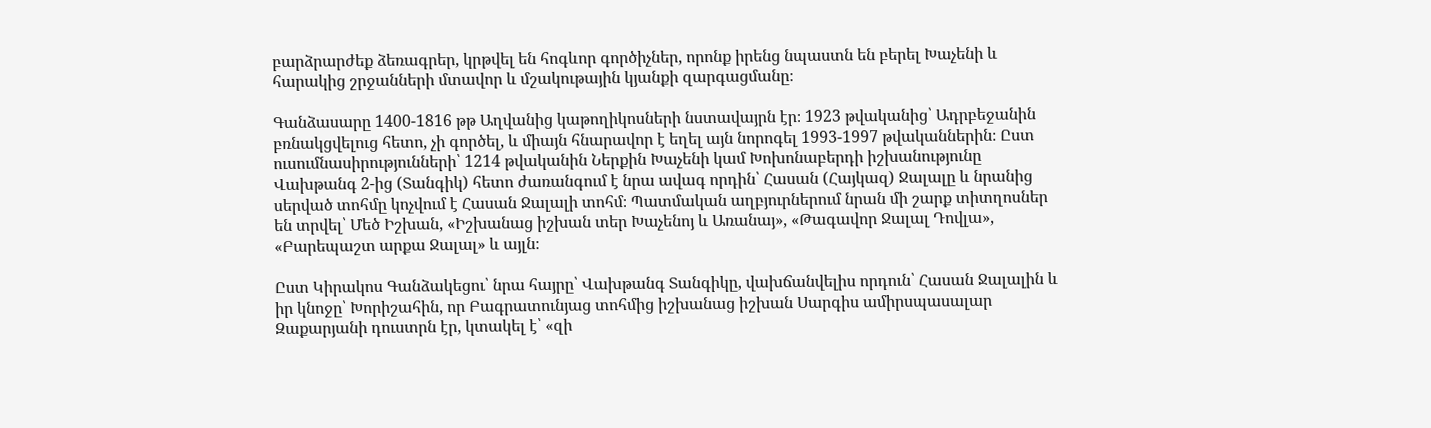բարձրարժեք ձեռագրեր, կրթվել են հոգևոր գործիչներ, որոնք իրենց նպաստն են բերել Խաչենի և հարակից շրջանների մտավոր և մշակութային կյանքի զարգացմանը։

Գանձասարը 1400-1816 թթ Աղվանից կաթողիկոսների նստավայրն էր։ 1923 թվականից՝ Ադրբեջանին բռնակցվելուց հետո, չի գործել, և միայն հնարավոր է եղել այն նորոգել 1993-1997 թվականներին։ Ըստ ուսումնասիրությունների՝ 1214 թվականին Ներքին Խաչենի կամ Խոխոնաբերդի իշխանությունը Վախթանգ 2-ից (Տանգիկ) հետո ժառանգում է նրա ավագ որդին՝ Հասան (Հայկազ) Ջալալը և նրանից սերված տոհմը կոչվում է Հասան Ջալալի տոհմ։ Պատմական աղբյուրներում նրան մի շարք տիտղոսներ են տրվել՝ Մեծ Իշխան, «Իշխանաց իշխան տեր Խաչենոյ և Առանայ», «Թագավոր Ջալալ Դովլա», «Բարեպաշտ արքա Ջալալ» և այլն։

Ըստ Կիրակոս Գանձակեցու՝ նրա հայրը՝ Վախթանգ Տանգիկը, վախճանվելիս որդուն՝ Հասան Ջալալին և իր կնոջը՝ Խորիշահին, որ Բագրատունյաց տոհմից իշխանաց իշխան Սարգիս ամիրսպասալար Զաքարյանի դուստրն էր, կտակել է՝ «զի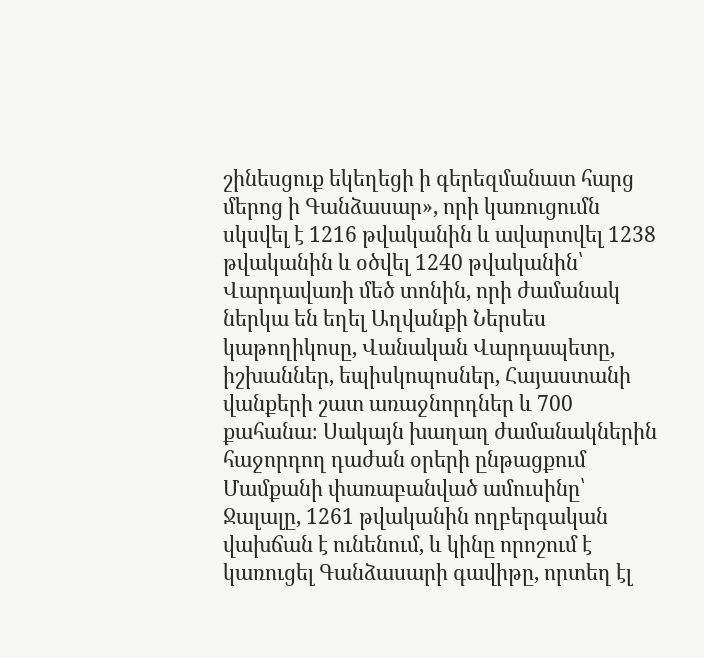շինեսցուք եկեղեցի ի գերեզմանատ հարց մերոց ի Գանձասար», որի կառուցումն սկսվել է 1216 թվականին և ավարտվել 1238 թվականին և օծվել 1240 թվականին՝ Վարդավառի մեծ տոնին, որի ժամանակ ներկա են եղել Աղվանքի Ներսես կաթողիկոսը, Վանական Վարդապետը, իշխաններ, եպիսկոպոսներ, Հայաստանի վանքերի շատ առաջնորդներ և 700 քահանա։ Սակայն խաղաղ ժամանակներին հաջորդող դաժան օրերի ընթացքում Մամքանի փառաբանված ամուսինը՝ Ջալալը, 1261 թվականին ողբերգական վախճան է ունենում, և կինը որոշում է կառուցել Գանձասարի գավիթը, որտեղ էլ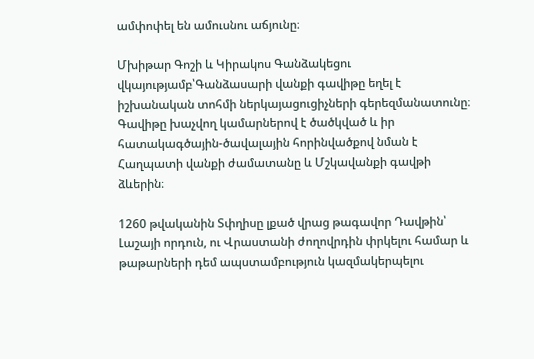ամփոփել են ամուսնու աճյունը։

Մխիթար Գոշի և Կիրակոս Գանձակեցու վկայությամբ՝Գանձասարի վանքի գավիթը եղել է իշխանական տոհմի ներկայացուցիչների գերեզմանատունը։ Գավիթը խաչվող կամարներով է ծածկված և իր հատակագծային-ծավալային հորինվածքով նման է Հաղպատի վանքի ժամատանը և Մշկավանքի գավթի ձևերին։

1260 թվականին Տփղիսը լքած վրաց թագավոր Դավթին՝ Լաշայի որդուն, ու Վրաստանի ժողովրդին փրկելու համար և թաթարների դեմ ապստամբություն կազմակերպելու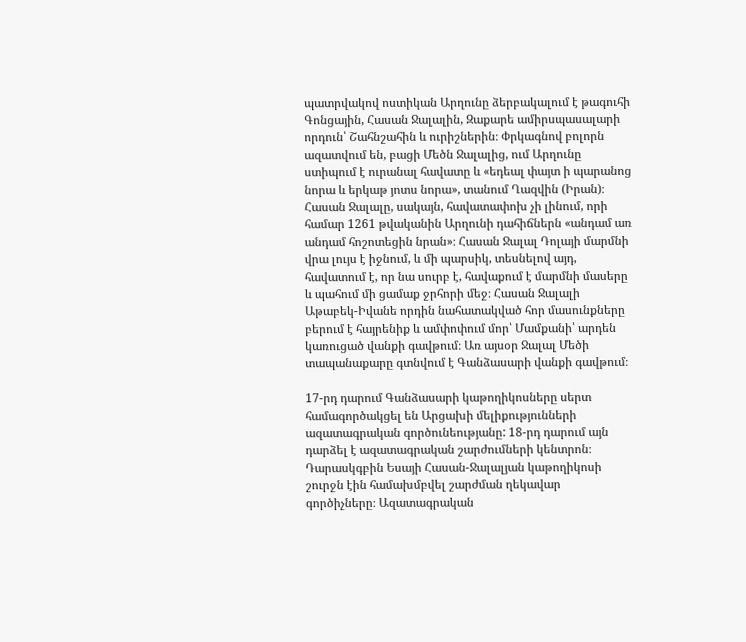պատրվակով ոստիկան Արղունը ձերբակալում է թագուհի Գոնցային, Հասան Ջալալին, Զաքարե ամիրսպասալարի որդուն՝ Շահնշահին և ուրիշներին։ Փրկագնով բոլորն ազատվում են, բացի Մեծն Ջալալից, ում Արղունը ստիպում է ուրանալ հավատը և «եդեալ փայտ ի պարանոց նորա և երկաթ յոտս նորա», տանում Ղազվին (Իրան)։ Հասան Ջալալը, սակայն, հավատափոխ չի լինում, որի համար 1261 թվականին Արղունի դահիճներն «անդամ առ անդամ հոշոտեցին նրան»։ Հասան Ջալալ Դոլայի մարմնի վրա լույս է իջնում, և մի պարսիկ, տեսնելով այդ, հավատում է, որ նա սուրբ է, հավաքում է մարմնի մասերը և պահում մի ցամաք ջրհորի մեջ։ Հասան Ջալալի Աթաբեկ-Իվանե որդին նահատակված հոր մասունքները բերում է հայրենիք և ամփոփում մոր՝ Մամքանի՝ արդեն կառուցած վանքի գավթում։ Առ այսօր Ջալալ Մեծի տապանաքարը գտնվում է Գանձասարի վանքի գավթում։

17-րդ դարում Գանձասարի կաթողիկոսները սերտ համագործակցել են Արցախի մելիքությունների ազատագրական գործունեությանը: 18-րդ դարում այն դարձել է ազատագրական շարժումների կենտրոն։ Դարասկգբին Եսայի Հասան-Ջալալյան կաթողիկոսի շուրջն էին համախմբվել շարժման ղեկավար գործիչները։ Ազատագրական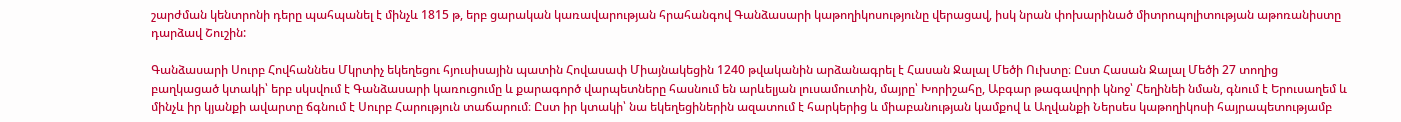շարժման կենտրոնի դերը պահպանել է մինչև 1815 թ, երբ ցարական կառավարության հրահանգով Գանձասարի կաթողիկոսությունը վերացավ, իսկ նրան փոխարինած միտրոպոլիտության աթոռանիստը դարձավ Շուշին:

Գանձասարի Սուրբ Հովհաննես Մկրտիչ եկեղեցու հյուսիսային պատին Հովասափ Միայնակեցին 1240 թվականին արձանագրել է Հասան Ջալալ Մեծի Ուխտը։ Ըստ Հասան Ջալալ Մեծի 27 տողից բաղկացած կտակի՝ երբ սկսվում է Գանձասարի կառուցումը և քարագործ վարպետները հասնում են արևելյան լուսամուտին, մայրը՝ Խորիշահը, Աբգար թագավորի կնոջ՝ Հեղինեի նման, գնում է Երուսաղեմ և մինչև իր կյանքի ավարտը ճգնում է Սուրբ Հարություն տաճարում։ Ըստ իր կտակի՝ նա եկեղեցիներին ազատում է հարկերից և միաբանության կամքով և Աղվանքի Ներսես կաթողիկոսի հայրապետությամբ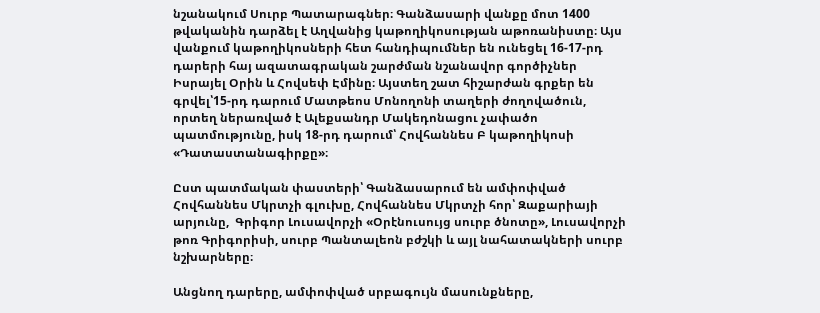նշանակում Սուրբ Պատարագներ։ Գանձասարի վանքը մոտ 1400 թվականին դարձել է Աղվանից կաթողիկոսության աթոռանիստը։ Այս վանքում կաթողիկոսների հետ հանդիպումներ են ունեցել 16-17-րդ դարերի հայ ազատագրական շարժման նշանավոր գործիչներ Իսրայել Օրին և Հովսեփ Էմինը։ Այստեղ շատ հիշարժան գրքեր են գրվել՝15-րդ դարում Մատթեոս Մոնողոնի տաղերի ժողովածուն, որտեղ ներառված է Ալեքսանդր Մակեդոնացու չափածո պատմությունը, իսկ 18-րդ դարում՝ Հովհաննես Բ կաթողիկոսի «Դատաստանագիրքը»։

Ըստ պատմական փաստերի՝ Գանձասարում են ամփոփված Հովհաննես Մկրտչի գլուխը, Հովհաննես Մկրտչի հոր՝ Զաքարիայի արյունը,  Գրիգոր Լուսավորչի «Օրէնուսույց սուրբ ծնոտը», Լուսավորչի թոռ Գրիգորիսի, սուրբ Պանտալեոն բժշկի և այլ նահատակների սուրբ նշխարները։

Անցնող դարերը, ամփոփված սրբագույն մասունքները,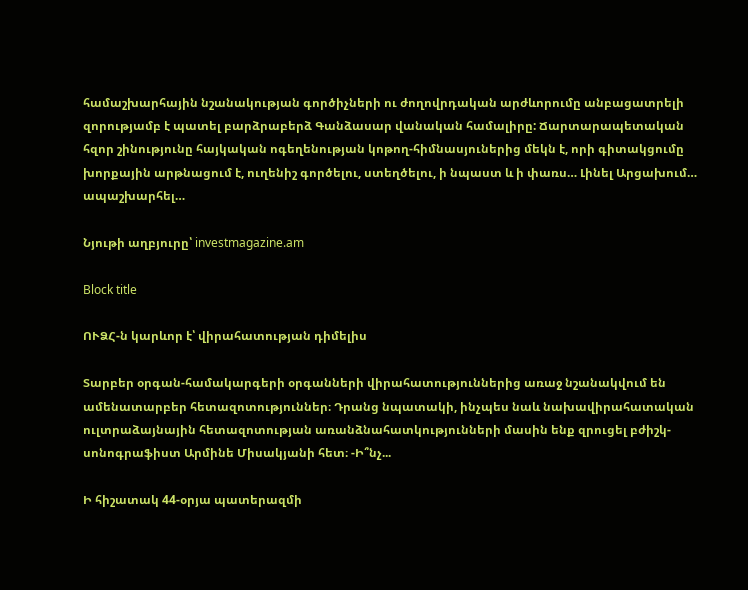համաշխարհային նշանակության գործիչների ու ժողովրդական արժևորումը անբացատրելի զորությամբ է պատել բարձրաբերձ Գանձասար վանական համալիրը: Ճարտարապետական հզոր շինությունը հայկական ոգեղենության կոթող-հիմնասյուներից մեկն է, որի գիտակցումը խորքային արթնացում է, ուղենիշ գործելու, ստեղծելու, ի նպաստ և ի փառս… Լինել Արցախում… ապաշխարհել…

Նյութի աղբյուրը՝ investmagazine.am

Block title

ՈՒՁՀ-ն կարևոր է՝ վիրահատության դիմելիս

Տարբեր օրգան-համակարգերի օրգանների վիրահատություններից առաջ նշանակվում են ամենատարբեր հետազոտություններ։ Դրանց նպատակի, ինչպես նաև նախավիրահատական ուլտրաձայնային հետազոտության առանձնահատկությունների մասին ենք զրուցել բժիշկ-սոնոգրաֆիստ Արմինե Միսակյանի հետ։ -Ի՞նչ...

Ի հիշատակ 44-օրյա պատերազմի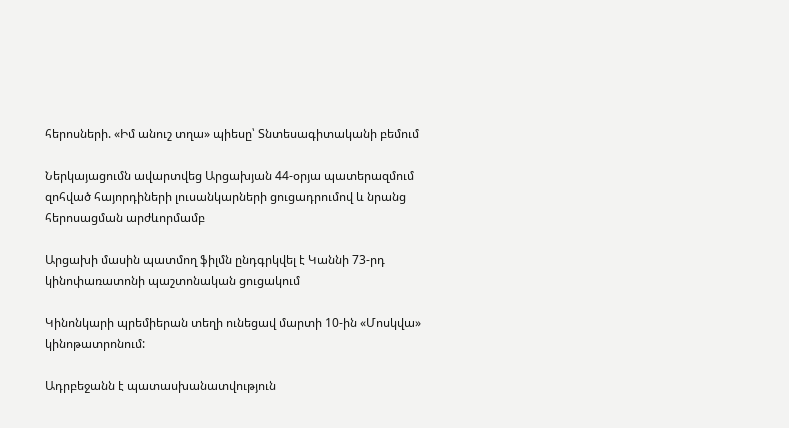հերոսների. «Իմ անուշ տղա» պիեսը՝ Տնտեսագիտականի բեմում

Ներկայացումն ավարտվեց Արցախյան 44-օրյա պատերազմում զոհված հայորդիների լուսանկարների ցուցադրումով և նրանց հերոսացման արժևորմամբ

Արցախի մասին պատմող ֆիլմն ընդգրկվել է Կաննի 73-րդ կինոփառատոնի պաշտոնական ցուցակում

Կինոնկարի պրեմիերան տեղի ունեցավ մարտի 10-ին «Մոսկվա» կինոթատրոնում:

Ադրբեջանն է պատասխանատվություն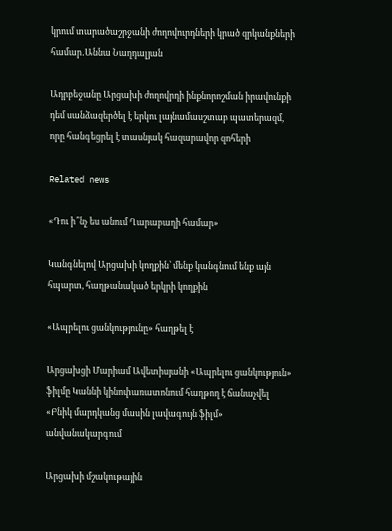կրում տարածաշրջանի ժողովուրդների կրած զրկանքների համար․Աննա Նաղդալյան

Ադրբեջանը Արցախի ժողովրդի ինքնորոշման իրավունքի դեմ սանձազերծել է երկու լայնամասշտաբ պատերազմ, որը հանգեցրել է տասնյակ հազարավոր զոհերի

Related news

«Դու ի՞նչ ես անում Ղարաբաղի համար»

Կանգնելով Արցախի կողքին՝ մենք կանգնում ենք այն հպարտ, հաղթանակած երկրի կողքին

«Ապրելու ցանկությունը» հաղթել է

Արցախցի Մարիամ Ավետիսյանի «Ապրելու ցանկություն» ֆիլմը Կաննի կինոփառատոնում հաղթող է ճանաչվել «Բնիկ մարդկանց մասին լավագույն ֆիլմ» անվանակարգում

Արցախի մշակութային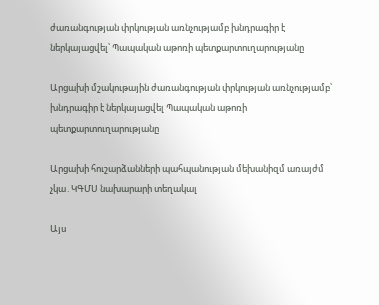ժառանգության փրկության առնչությամբ խնդրագիր է ներկայացվել՝ Պապական աթոռի պետքարտուղարությանը

Արցախի մշակութային ժառանգության փրկության առնչությամբ՝ խնդրագիր է ներկայացվել Պապական աթոռի պետքարտուղարությանը

Արցախի հուշարձանների պահպանության մեխանիզմ առայժմ չկա․ԿԳՄՍ նախարարի տեղակալ

Այս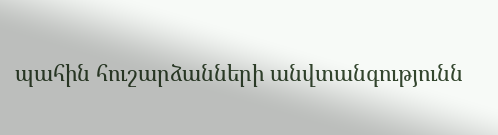պահին հուշարձանների անվտանգությունն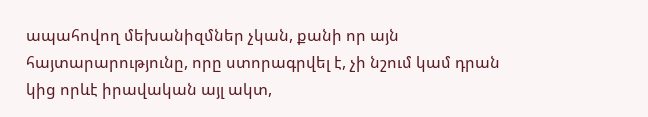ապահովող մեխանիզմներ չկան, քանի որ այն հայտարարությունը, որը ստորագրվել է, չի նշում կամ դրան կից որևէ իրավական այլ ակտ,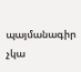պայմանագիր չկա